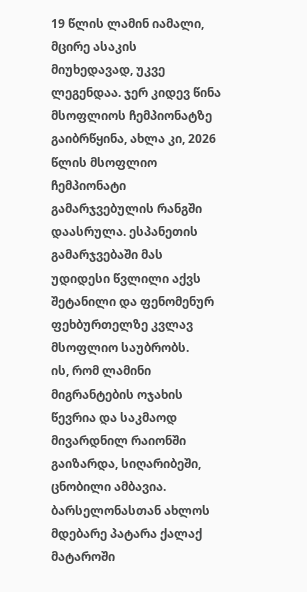19 წლის ლამინ იამალი, მცირე ასაკის მიუხედავად, უკვე ლეგენდაა. ჯერ კიდევ წინა მსოფლიოს ჩემპიონატზე გაიბრწყინა, ახლა კი, 2026 წლის მსოფლიო ჩემპიონატი გამარჯვებულის რანგში დაასრულა. ესპანეთის გამარჯვებაში მას უდიდესი წვლილი აქვს შეტანილი და ფენომენურ ფეხბურთელზე კვლავ მსოფლიო საუბრობს.
ის, რომ ლამინი მიგრანტების ოჯახის წევრია და საკმაოდ მივარდნილ რაიონში გაიზარდა, სიღარიბეში, ცნობილი ამბავია. ბარსელონასთან ახლოს მდებარე პატარა ქალაქ მატაროში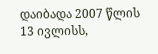დაიბადა 2007 წლის 13 ივლისს,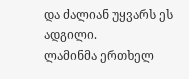და ძალიან უყვარს ეს ადგილი.
ლამინმა ერთხელ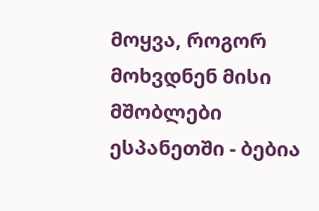მოყვა, როგორ მოხვდნენ მისი მშობლები ესპანეთში - ბებია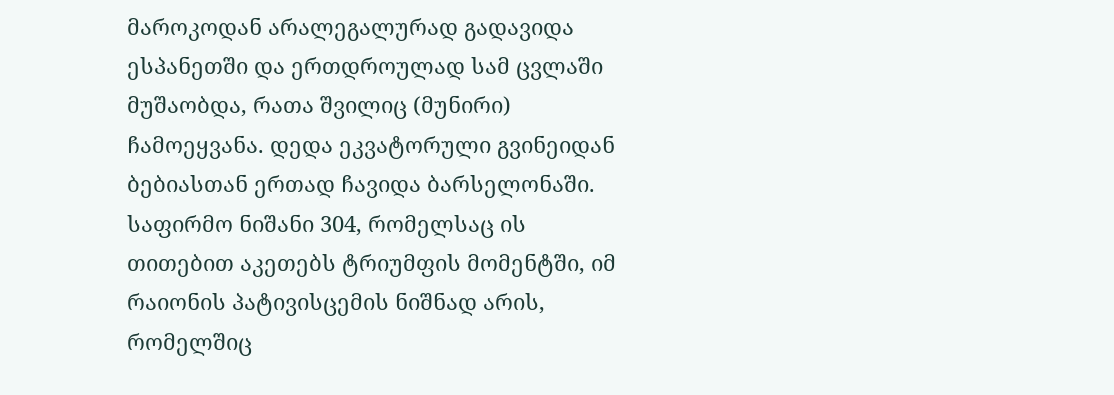მაროკოდან არალეგალურად გადავიდა ესპანეთში და ერთდროულად სამ ცვლაში მუშაობდა, რათა შვილიც (მუნირი) ჩამოეყვანა. დედა ეკვატორული გვინეიდან ბებიასთან ერთად ჩავიდა ბარსელონაში.
საფირმო ნიშანი 304, რომელსაც ის თითებით აკეთებს ტრიუმფის მომენტში, იმ რაიონის პატივისცემის ნიშნად არის, რომელშიც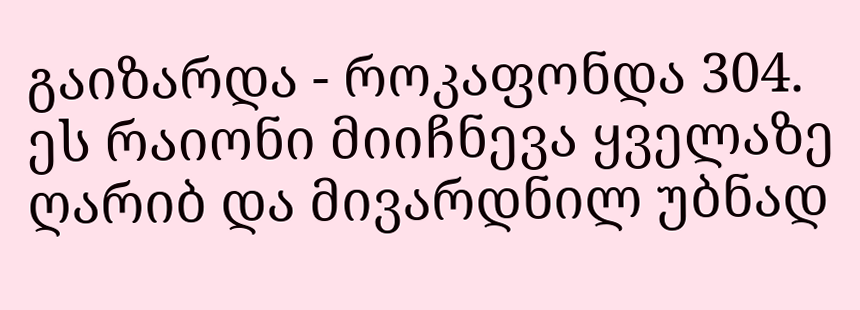გაიზარდა - როკაფონდა 304. ეს რაიონი მიიჩნევა ყველაზე ღარიბ და მივარდნილ უბნად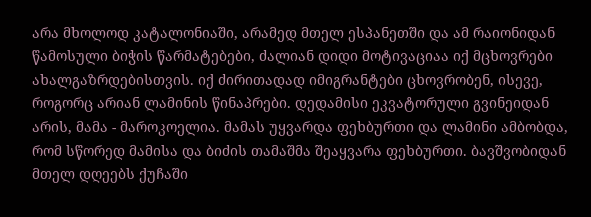არა მხოლოდ კატალონიაში, არამედ მთელ ესპანეთში და ამ რაიონიდან წამოსული ბიჭის წარმატებები, ძალიან დიდი მოტივაციაა იქ მცხოვრები ახალგაზრდებისთვის. იქ ძირითადად იმიგრანტები ცხოვრობენ, ისევე, როგორც არიან ლამინის წინაპრები. დედამისი ეკვატორული გვინეიდან არის, მამა - მაროკოელია. მამას უყვარდა ფეხბურთი და ლამინი ამბობდა, რომ სწორედ მამისა და ბიძის თამაშმა შეაყვარა ფეხბურთი. ბავშვობიდან მთელ დღეებს ქუჩაში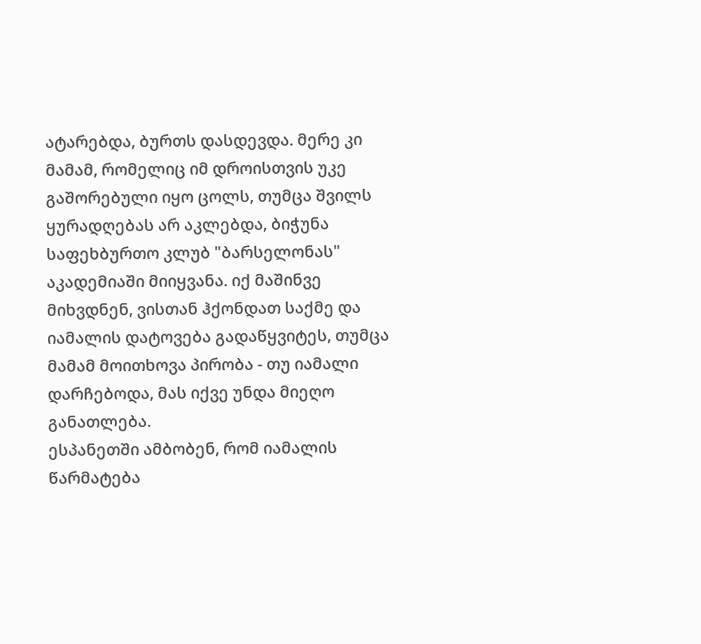ატარებდა, ბურთს დასდევდა. მერე კი მამამ, რომელიც იმ დროისთვის უკე გაშორებული იყო ცოლს, თუმცა შვილს ყურადღებას არ აკლებდა, ბიჭუნა საფეხბურთო კლუბ "ბარსელონას" აკადემიაში მიიყვანა. იქ მაშინვე მიხვდნენ, ვისთან ჰქონდათ საქმე და იამალის დატოვება გადაწყვიტეს, თუმცა მამამ მოითხოვა პირობა - თუ იამალი დარჩებოდა, მას იქვე უნდა მიეღო განათლება.
ესპანეთში ამბობენ, რომ იამალის წარმატება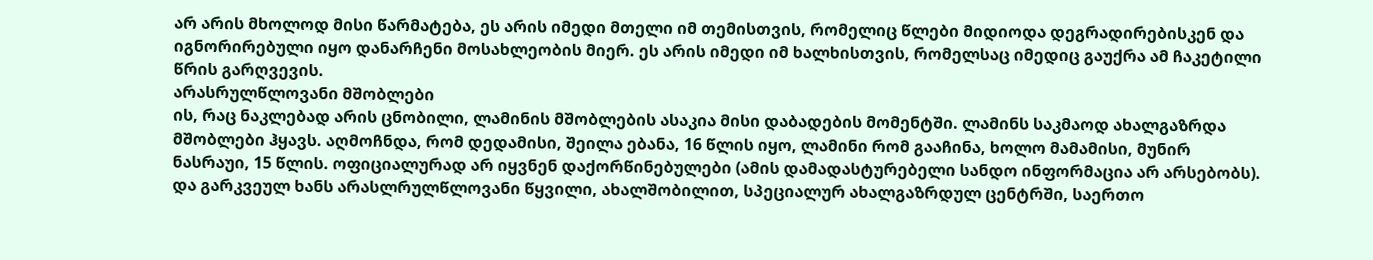არ არის მხოლოდ მისი წარმატება, ეს არის იმედი მთელი იმ თემისთვის, რომელიც წლები მიდიოდა დეგრადირებისკენ და იგნორირებული იყო დანარჩენი მოსახლეობის მიერ. ეს არის იმედი იმ ხალხისთვის, რომელსაც იმედიც გაუქრა ამ ჩაკეტილი წრის გარღვევის.
არასრულწლოვანი მშობლები
ის, რაც ნაკლებად არის ცნობილი, ლამინის მშობლების ასაკია მისი დაბადების მომენტში. ლამინს საკმაოდ ახალგაზრდა მშობლები ჰყავს. აღმოჩნდა, რომ დედამისი, შეილა ებანა, 16 წლის იყო, ლამინი რომ გააჩინა, ხოლო მამამისი, მუნირ ნასრაუი, 15 წლის. ოფიციალურად არ იყვნენ დაქორწინებულები (ამის დამადასტურებელი სანდო ინფორმაცია არ არსებობს). და გარკვეულ ხანს არასლრულწლოვანი წყვილი, ახალშობილით, სპეციალურ ახალგაზრდულ ცენტრში, საერთო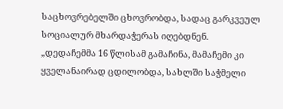საცხოვრებელში ცხოვრობდა, სადაც გარკვეულ სოციალურ მხარდაჭერას იღებდნენ.
„დედაჩემმა 16 წლისამ გამაჩინა, მამაჩემი კი ყველანაირად ცდილობდა, სახლში საჭმელი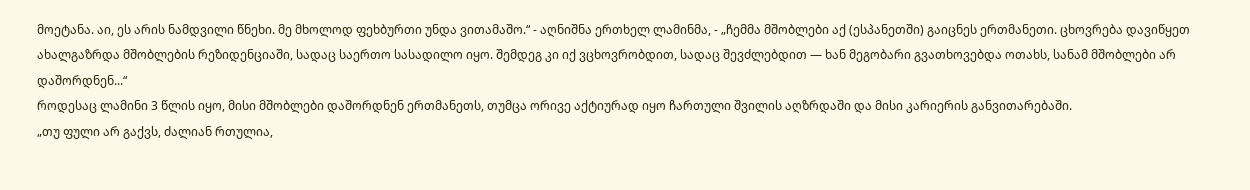მოეტანა. აი, ეს არის ნამდვილი წნეხი. მე მხოლოდ ფეხბურთი უნდა ვითამაშო.“ - აღნიშნა ერთხელ ლამინმა, - „ჩემმა მშობლები აქ (ესპანეთში) გაიცნეს ერთმანეთი. ცხოვრება დავიწყეთ ახალგაზრდა მშობლების რეზიდენციაში, სადაც საერთო სასადილო იყო. შემდეგ კი იქ ვცხოვრობდით, სადაც შევძლებდით — ხან მეგობარი გვათხოვებდა ოთახს, სანამ მშობლები არ დაშორდნენ...“
როდესაც ლამინი 3 წლის იყო, მისი მშობლები დაშორდნენ ერთმანეთს, თუმცა ორივე აქტიურად იყო ჩართული შვილის აღზრდაში და მისი კარიერის განვითარებაში.
„თუ ფული არ გაქვს, ძალიან რთულია,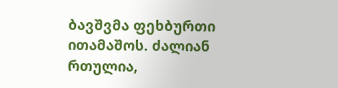ბავშვმა ფეხბურთი ითამაშოს. ძალიან რთულია,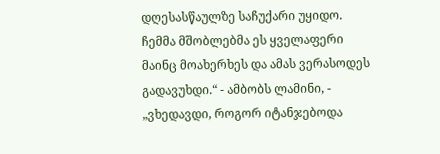დღესასწაულზე საჩუქარი უყიდო. ჩემმა მშობლებმა ეს ყველაფერი მაინც მოახერხეს და ამას ვერასოდეს გადავუხდი.“ - ამბობს ლამინი, - „ვხედავდი, როგორ იტანჯებოდა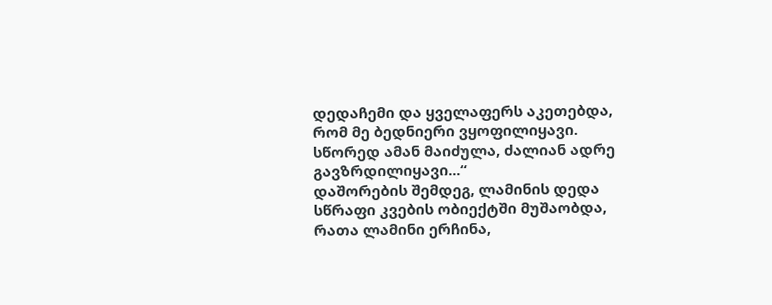დედაჩემი და ყველაფერს აკეთებდა, რომ მე ბედნიერი ვყოფილიყავი. სწორედ ამან მაიძულა, ძალიან ადრე გავზრდილიყავი...“
დაშორების შემდეგ, ლამინის დედა სწრაფი კვების ობიექტში მუშაობდა, რათა ლამინი ერჩინა,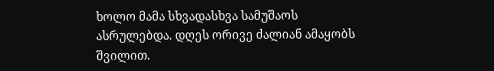ხოლო მამა სხვადასხვა სამუშაოს ასრულებდა. დღეს ორივე ძალიან ამაყობს შვილით.